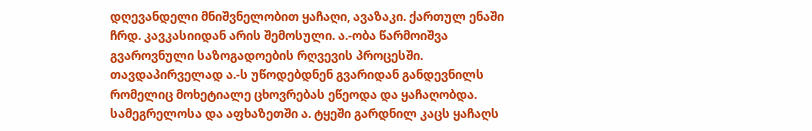დღევანდელი მნიშვნელობით ყაჩაღი, ავაზაკი. ქართულ ენაში ჩრდ. კავკასიიდან არის შემოსული. ა.-ობა წარმოიშვა გვაროვნული საზოგადოების რღვევის პროცესში. თავდაპირველად ა.-ს უწოდებდნენ გვარიდან განდევნილს რომელიც მოხეტიალე ცხოვრებას ეწეოდა და ყაჩაღობდა. სამეგრელოსა და აფხაზეთში ა. ტყეში გარდნილ კაცს ყაჩაღს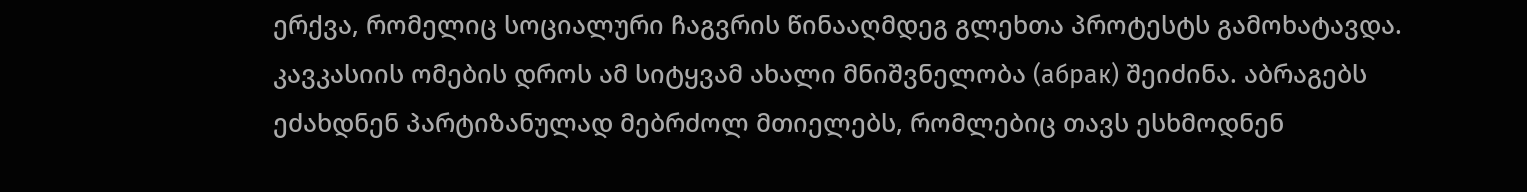ერქვა, რომელიც სოციალური ჩაგვრის წინააღმდეგ გლეხთა პროტესტს გამოხატავდა. კავკასიის ომების დროს ამ სიტყვამ ახალი მნიშვნელობა (абрак) შეიძინა. აბრაგებს ეძახდნენ პარტიზანულად მებრძოლ მთიელებს, რომლებიც თავს ესხმოდნენ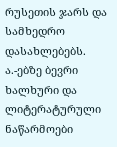რუსეთის ჯარს და სამხედრო დასახლებებს. ა.-ებზე ბევრი ხალხური და ლიტერატურული ნაწარმოები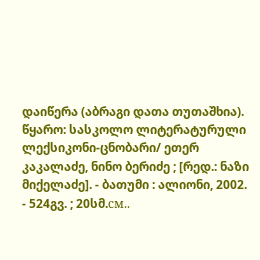დაიწერა (აბრაგი დათა თუთაშხია).
წყარო: სასკოლო ლიტერატურული ლექსიკონი-ცნობარი/ ეთერ კაკალაძე, ნინო ბერიძე ; [რედ.: ნაზი მიქელაძე]. - ბათუმი : ალიონი, 2002. - 524გვ. ; 20სმ.см..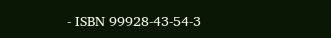- ISBN 99928-43-54-3